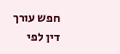חפש עורך דין לפי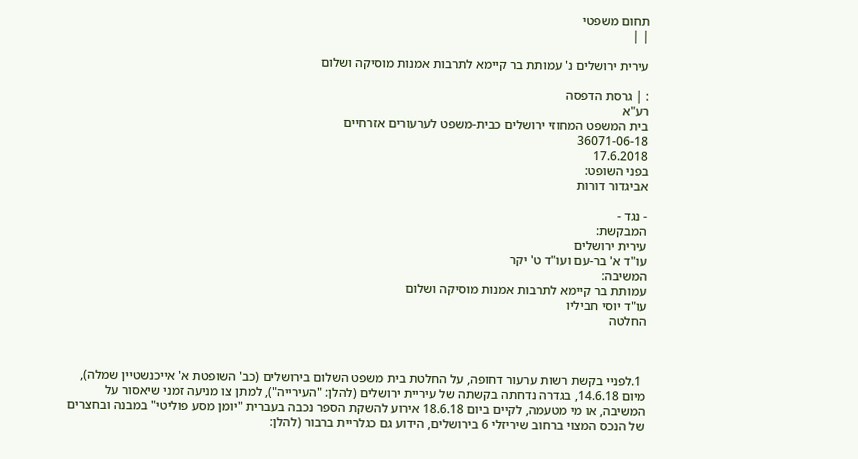תחום משפטי
| |

עירית ירושלים נ' עמותת בר קיימא לתרבות אמנות מוסיקה ושלום

: | גרסת הדפסה
רע"א
בית המשפט המחוזי ירושלים כבית-משפט לערעורים אזרחיים
36071-06-18
17.6.2018
בפני השופט:
אביגדור דורות

- נגד -
המבקשת:
עירית ירושלים
עו"ד א' בר-עם ועו"ד ט' יקר
המשיבה:
עמותת בר קיימא לתרבות אמנות מוסיקה ושלום
עו"ד יוסי חביליו
החלטה



 1.לפניי בקשת רשות ערעור דחופה, על החלטת בית משפט השלום בירושלים (כב' השופטת א' אייכנשטיין שמלה), מיום 14.6.18, בגדרה נדחתה בקשתה של עיריית ירושלים (להלן: "העירייה"), למתן צו מניעה זמני שיאסור על המשיבה, או מי מטעמה, לקיים ביום 18.6.18 אירוע להשקת הספר נכבה בעברית "יומן מסע פוליטי" במבנה ובחצרים של הנכס המצוי ברחוב שיריזלי 6 בירושלים, הידוע גם כגלריית ברבור (להלן: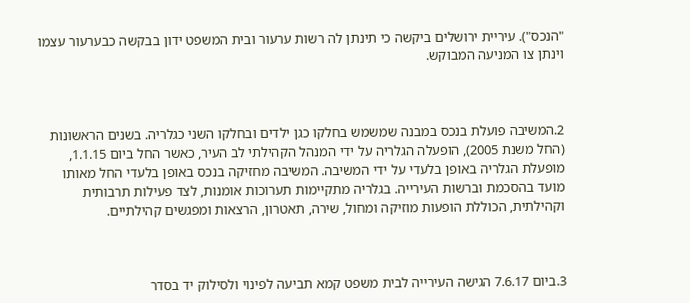"הנכס"). עיריית ירושלים ביקשה כי תינתן לה רשות ערעור ובית המשפט ידון בבקשה כבערעור עצמו וינתן צו המניעה המבוקש.



2.המשיבה פועלת בנכס במבנה שמשמש בחלקו כגן ילדים ובחלקו השני כגלריה. בשנים הראשונות (החל משנת 2005), הופעלה הגלריה על ידי המנהל הקהילתי לב העיר, כאשר החל ביום 1.1.15, מופעלת הגלריה באופן בלעדי על ידי המשיבה. המשיבה מחזיקה בנכס באופן בלעדי החל מאותו מועד בהסכמת וברשות העירייה. בגלריה מתקיימות תערוכות אומנות, לצד פעילות תרבותית וקהילתית, הכוללת הופעות מוזיקה ומחול, שירה, תאטרון, הרצאות ומפגשים קהילתיים.



3.ביום 7.6.17 הגישה העירייה לבית משפט קמא תביעה לפינוי ולסילוק יד בסדר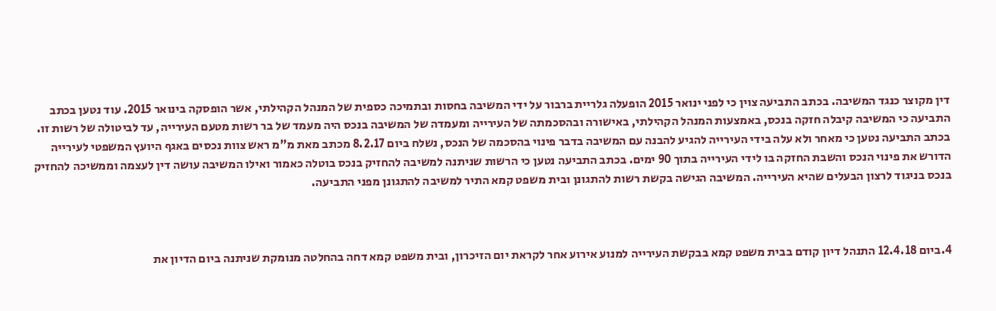דין מקוצר כנגד המשיבה. בכתב התביעה צוין כי לפני ינואר 2015 הופעלה גלריית ברבור על ידי המשיבה בחסות ובתמיכה כספית של המנהל הקהילתי, אשר הופסקה בינואר 2015. עוד נטען בכתב התביעה כי המשיבה קיבלה חזקה בנכס, באמצעות המנהל הקהילתי, באישורה ובהסכמתה של העירייה ומעמדה של המשיבה בנכס היה מעמד של בר רשות מטעם העירייה, עד לביטולה של רשות זו. בכתב התביעה נטען כי מאחר ולא עלה בידי העירייה להגיע להבנה עם המשיבה בדבר פינוי בהסכמה של הנכס, נשלח ביום 8.2.17 מכתב מאת מ"מ ראש צוות נכסים באגף היועץ המשפטי לעירייה הדורש את פינוי הנכס והשבת החזקה בו לידי העירייה בתוך 90 ימים. בכתב התביעה נטען כי הרשות שניתנה למשיבה להחזיק בנכס בוטלה כאמור ואילו המשיבה עושה דין לעצמה וממשיכה להחזיק בנכס בניגוד לרצון הבעלים שהיא העירייה. המשיבה הגישה בקשת רשות להתגונן ובית משפט קמא התיר למשיבה להתגונן מפני התביעה.



4.ביום 12.4.18 התנהל דיון קודם בבית משפט קמא בבקשת העירייה למנוע אירוע אחר לקראת יום הזיכרון, ובית משפט קמא דחה בהחלטה מנומקת שניתנה ביום הדיון את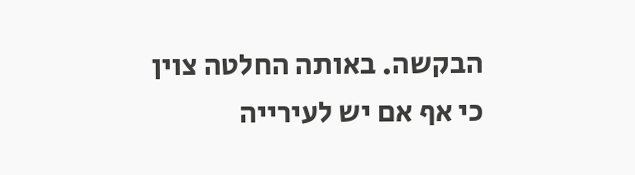הבקשה. באותה החלטה צוין כי אף אם יש לעירייה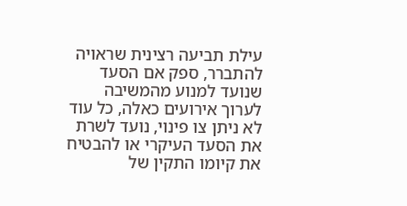עילת תביעה רצינית שראויה להתברר, ספק אם הסעד שנועד למנוע מהמשיבה לערוך אירועים כאלה, כל עוד לא ניתן צו פינוי, נועד לשרת את הסעד העיקרי או להבטיח את קיומו התקין של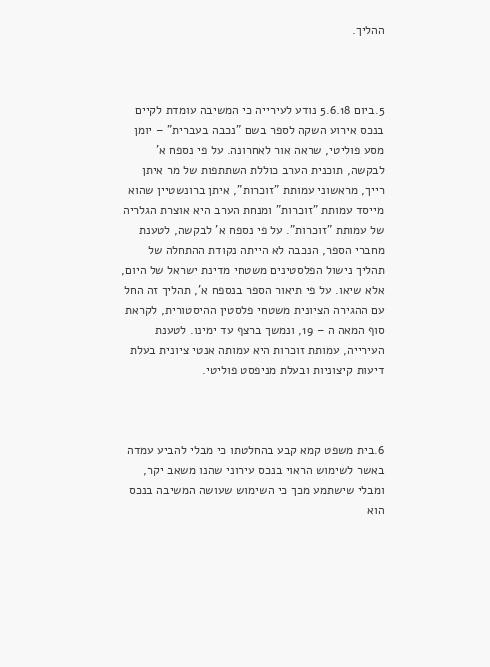ההליך.



5.ביום 5.6.18 נודע לעירייה כי המשיבה עומדת לקיים בנכס אירוע השקה לספר בשם "נכבה בעברית" – יומן מסע פוליטי, שראה אור לאחרונה. על פי נספח א' לבקשה, תוכנית הערב כוללת השתתפות של מר איתן רייך, מראשוני עמותת "זוכרות", איתן ברונשטיין שהוא מייסד עמותת "זוכרות" ומנחת הערב היא אוצרת הגלריה של עמותת "זוכרות". על פי נספח א' לבקשה, לטענת מחברי הספר, הנכבה לא הייתה נקודת ההתחלה של תהליך נישול הפלסטינים משטחי מדינת ישראל של היום, אלא שיאו. על פי תיאור הספר בנספח א', תהליך זה החל עם ההגירה הציונית משטחי פלסטין ההיסטורית, לקראת סוף המאה ה – 19, ונמשך ברצף עד ימינו. לטענת העירייה, עמותת זוכרות היא עמותה אנטי ציונית בעלת דיעות קיצוניות ובעלת מניפסט פוליטי.



6.בית משפט קמא קבע בהחלטתו כי מבלי להביע עמדה באשר לשימוש הראוי בנכס עירוני שהנו משאב יקר, ומבלי שישתמע מכך כי השימוש שעושה המשיבה בנכס הוא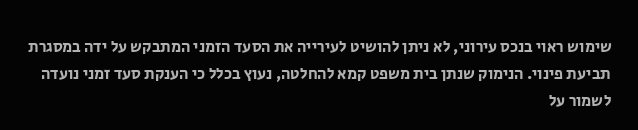שימוש ראוי בנכס עירוני, לא ניתן להושיט לעירייה את הסעד הזמני המתבקש על ידה במסגרת תביעת פינוי. הנימוק שנתן בית משפט קמא להחלטה, נעוץ בכלל כי הענקת סעד זמני נועדה לשמור על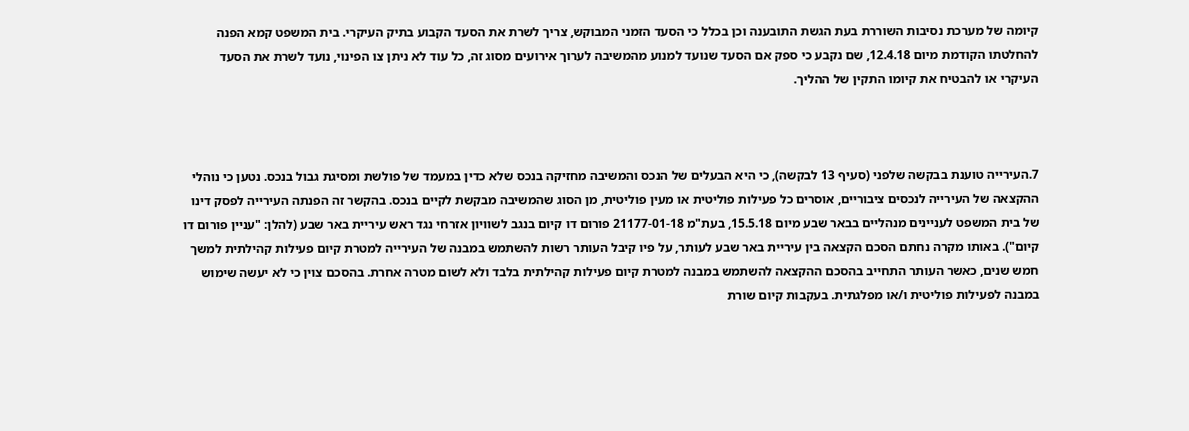קיומה של מערכת נסיבות השוררת בעת הגשת התובענה וכן בכלל כי הסעד הזמני המבוקש, צריך לשרת את הסעד הקבוע בתיק העיקרי. בית המשפט קמא הפנה להחלטתו הקודמת מיום 12.4.18, שם נקבע כי ספק אם הסעד שנועד למנוע מהמשיבה לערוך אירועים מסוג זה, כל עוד לא ניתן צו הפינוי, נועד לשרת את הסעד העיקרי או להבטיח את קיומו התקין של ההליך.



7.העירייה טוענת בבקשה שלפני (סעיף 13 לבקשה), כי היא הבעלים של הנכס והמשיבה מחזיקה בנכס שלא כדין במעמד של פולשת ומסיגת גבול בנכס. נטען כי נוהלי ההקצאה של העירייה לנכסים ציבוריים, אוסרים כל פעילות פוליטית או מעין פוליטית, מן הסוג שהמשיבה מבקשת לקיים בנכס. בהקשר זה הפנתה העירייה לפסק דינו של בית המשפט לעניינים מנהליים בבאר שבע מיום 15.5.18, בעת"מ 21177-01-18 פורום דו קיום בנגב לשוויון אזרחי נגד ראש עיריית באר שבע (להלן: "עניין פורום דו קיום"). באותו מקרה נחתם הסכם הקצאה בין עיריית באר שבע לעותר, על פיו קיבל העותר רשות להשתמש במבנה של העירייה למטרת קיום פעילות קהילתית למשך חמש שנים, כאשר העותר התחייב בהסכם ההקצאה להשתמש במבנה למטרת קיום פעילות קהילתית בלבד ולא לשום מטרה אחרת. בהסכם צוין כי לא יעשה שימוש במבנה לפעילות פוליטית ו/או מפלגתית. בעקבות קיום שורת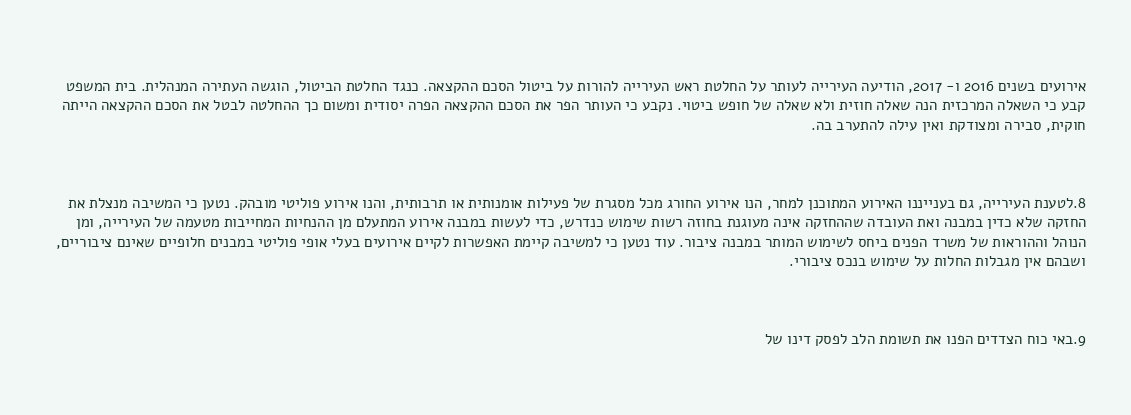אירועים בשנים 2016 ו- 2017, הודיעה העירייה לעותר על החלטת ראש העירייה להורות על ביטול הסכם ההקצאה. כנגד החלטת הביטול, הוגשה העתירה המנהלית. בית המשפט קבע כי השאלה המרכזית הנה שאלה חוזית ולא שאלה של חופש ביטוי. נקבע כי העותר הפר את הסכם ההקצאה הפרה יסודית ומשום כך ההחלטה לבטל את הסכם ההקצאה הייתה חוקית, סבירה ומצודקת ואין עילה להתערב בה.



8.לטענת העירייה, גם בענייננו האירוע המתוכנן למחר, הנו אירוע החורג מכל מסגרת של פעילות אומנותית או תרבותית, והנו אירוע פוליטי מובהק. נטען כי המשיבה מנצלת את החזקה שלא כדין במבנה ואת העובדה שההחזקה אינה מעוגנת בחוזה רשות שימוש כנדרש, כדי לעשות במבנה אירוע המתעלם מן ההנחיות המחייבות מטעמה של העירייה, ומן הנוהל וההוראות של משרד הפנים ביחס לשימוש המותר במבנה ציבור. עוד נטען כי למשיבה קיימת האפשרות לקיים אירועים בעלי אופי פוליטי במבנים חלופיים שאינם ציבוריים, ושבהם אין מגבלות החלות על שימוש בנכס ציבורי.



9.באי כוח הצדדים הפנו את תשומת הלב לפסק דינו של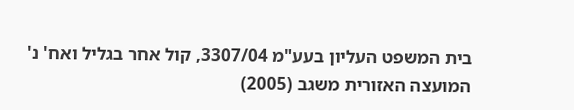בית המשפט העליון בעע"מ 3307/04, קול אחר בגליל ואח' נ' המועצה האזורית משגב (2005)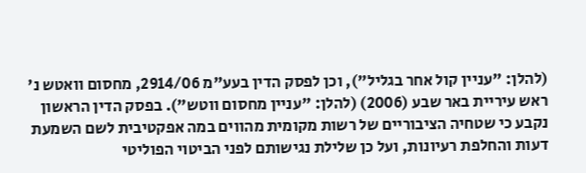(להלן: "עניין קול אחר בגליל"), וכן לפסק הדין בעע"מ 2914/06, מחסום וואטש נ' ראש עיריית באר שבע (2006) (להלן: "עניין מחסום ווטש"). בפסק הדין הראשון נקבע כי שטחיה הציבוריים של רשות מקומית מהווים במה אפקטיבית לשם השמעת דעות והחלפת רעיונות, ועל כן שלילת נגישותם לפני הביטוי הפוליטי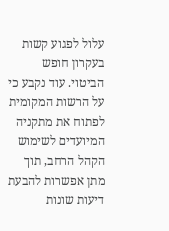עלול לפגוע קשות בעקרון חופש הביטוי. עוד נקבע כי על הרשות המקומית לפתוח את מתקניה המיועדים לשימוש הקהל הרחב, תוך מתן אפשרות להבעת דיעות שונות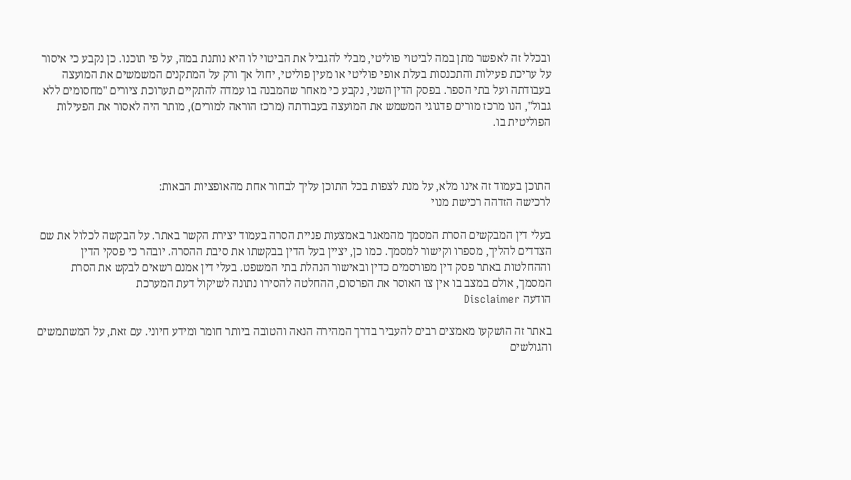ובכלל זה לאפשר מתן במה לביטוי פוליטי, מבלי להגביל את הביטוי לו היא נותנת במה, על פי תוכנו. כן נקבע כי איסור על עריכת פעילות והתכנסות בעלת אופי פוליטי או מעין פוליטי, יחול אך ורק על המתקנים המשמשים את המועצה בעבודתה ועל בתי הספר. בפסק הדין השני, נקבע כי מאחר שהמבנה בו עמדה להתקיים תערוכת ציורים "מחסומים ללא גבול", הנו מרכז מורים פדגוגי המשמש את המועצה בעבודתה (מרכז הוראה למורים), מותר היה לאסור את הפעילות הפוליטית בו.



התוכן בעמוד זה אינו מלא, על מנת לצפות בכל התוכן עליך לבחור אחת מהאופציות הבאות:
לרכישה הזדהה רכישת מנוי

בעלי דין המבקשים הסרת המסמך מהמאגר באמצעות פניית הסרה בעמוד יצירת הקשר באתר. על הבקשה לכלול את שם הצדדים להליך, מספרו וקישור למסמך. כמו כן, יציין בעל הדין בבקשתו את סיבת ההסרה. יובהר כי פסקי הדין וההחלטות באתר פסק דין מפורסמים כדין ובאישור הנהלת בתי המשפט. בעלי דין אמנם רשאים לבקש את הסרת המסמך, אולם במצב בו אין צו האוסר את הפרסום, ההחלטה להסירו נתונה לשיקול דעת המערכת
הודעה Disclaimer

באתר זה הושקעו מאמצים רבים להעביר בדרך המהירה הנאה והטובה ביותר חומר ומידע חיוני. עם זאת, על המשתמשים והגולשים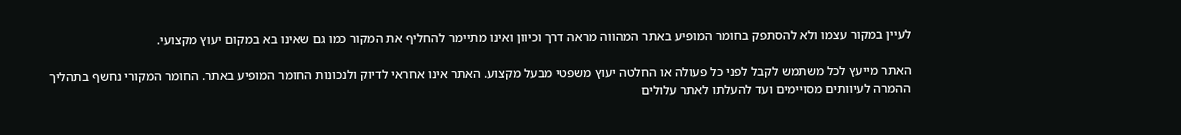לעיין במקור עצמו ולא להסתפק בחומר המופיע באתר המהווה מראה דרך וכיוון ואינו מתיימר להחליף את המקור כמו גם שאינו בא במקום יעוץ מקצועי.

האתר מייעץ לכל משתמש לקבל לפני כל פעולה או החלטה יעוץ משפטי מבעל מקצוע. האתר אינו אחראי לדיוק ולנכונות החומר המופיע באתר. החומר המקורי נחשף בתהליך ההמרה לעיוותים מסויימים ועד להעלתו לאתר עלולים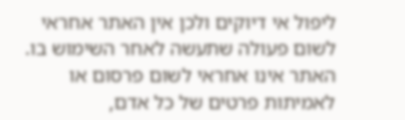ליפול אי דיוקים ולכן אין האתר אחראי לשום פעולה שתעשה לאחר השימוש בו. האתר אינו אחראי לשום פרסום או לאמיתות פרטים של כל אדם,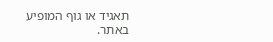תאגיד או גוף המופיע באתר.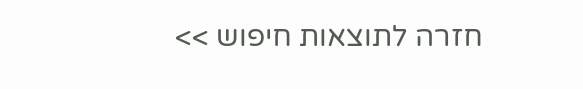חזרה לתוצאות חיפוש >>